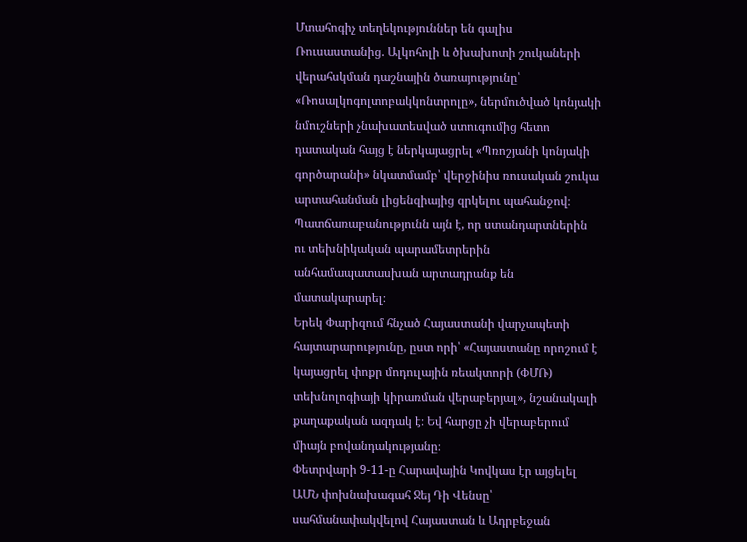Մտահոգիչ տեղեկություններ են գալիս Ռուսաստանից. Ալկոհոլի և ծխախոտի շուկաների վերահսկման դաշնային ծառայությունը՝ «Ռոսալկոգոլտոբակկոնտրոլը», ներմուծված կոնյակի նմուշների չնախատեսված ստուգումից հետո դատական հայց է ներկայացրել «Պռոշյանի կոնյակի գործարանի» նկատմամբ՝ վերջինիս ռուսական շուկա արտահանման լիցենզիայից զրկելու պահանջով։ Պատճառաբանությունն այն է, որ ստանդարտներին ու տեխնիկական պարամետրերին անհամապատասխան արտադրանք են մատակարարել։
Երեկ Փարիզում հնչած Հայաստանի վարչապետի հայտարարությունը, ըստ որի՝ «Հայաստանը որոշում է կայացրել փոքր մոդուլային ռեակտորի (ՓՄՌ) տեխնոլոգիայի կիրառման վերաբերյալ», նշանակալի քաղաքական ազդակ է։ Եվ հարցը չի վերաբերում միայն բովանդակությանը։
Փետրվարի 9-11-ը Հարավային Կովկաս էր այցելել ԱՄՆ փոխնախագահ Ջեյ Դի Վենսը՝ սահմանափակվելով Հայաստան և Ադրբեջան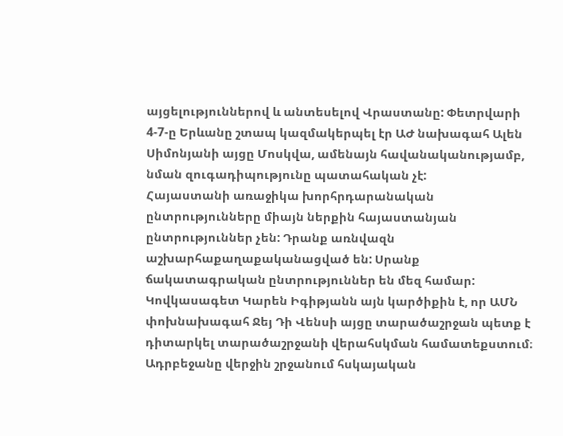այցելություններով և անտեսելով Վրաստանը: Փետրվարի 4-7-ը Երևանը շտապ կազմակերպել էր ԱԺ նախագահ Ալեն Սիմոնյանի այցը Մոսկվա, ամենայն հավանականությամբ, նման զուգադիպությունը պատահական չէ:
Հայաստանի առաջիկա խորհրդարանական ընտրությունները միայն ներքին հայաստանյան ընտրություններ չեն: Դրանք առնվազն աշխարհաքաղաքականացված են: Սրանք ճակատագրական ընտրություններ են մեզ համար:
Կովկասագետ Կարեն Իգիթյանն այն կարծիքին է, որ ԱՄՆ փոխնախագահ Ջեյ Դի Վենսի այցը տարածաշրջան պետք է դիտարկել տարածաշրջանի վերահսկման համատեքստում։
Ադրբեջանը վերջին շրջանում հսկայական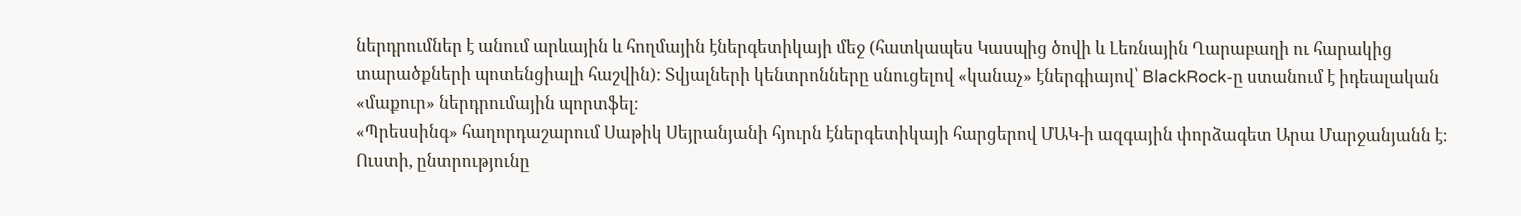ներդրումներ է անում արևային և հողմային էներգետիկայի մեջ (հատկապես Կասպից ծովի և Լեռնային Ղարաբաղի ու հարակից տարածքների պոտենցիալի հաշվին): Տվյալների կենտրոնները սնուցելով «կանաչ» էներգիայով՝ BlackRock-ը ստանում է իդեալական «մաքուր» ներդրումային պորտֆել։
«Պրեսսինգ» հաղորդաշարում Սաթիկ Սեյրանյանի հյուրն էներգետիկայի հարցերով ՄԱԿ-ի ազգային փորձագետ Արա Մարջանյանն է։
Ուստի, ընտրությունը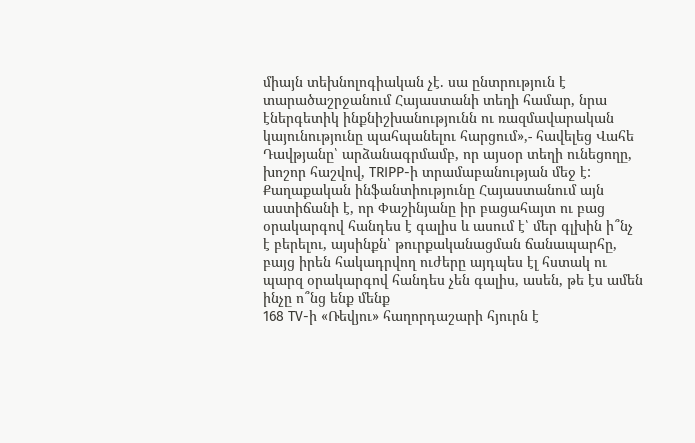միայն տեխնոլոգիական չէ. սա ընտրություն է տարածաշրջանում Հայաստանի տեղի համար, նրա էներգետիկ ինքնիշխանությունն ու ռազմավարական կայունությունը պահպանելու հարցում»,- հավելեց Վահե Դավթյանը՝ արձանագրմամբ, որ այսօր տեղի ունեցողը, խոշոր հաշվով, TRIPP-ի տրամաբանության մեջ է:
Քաղաքական ինֆանտիությունը Հայաստանում այն աստիճանի է, որ Փաշինյանը իր բացահայտ ու բաց օրակարգով հանդես է գալիս և ասում է՝ մեր գլխին ի՞նչ է բերելու, այսինքն՝ թուրքականացման ճանապարհը, բայց իրեն հակադրվող ուժերը այդպես էլ հստակ ու պարզ օրակարգով հանդես չեն գալիս, ասեն, թե էս ամեն ինչը ո՞նց ենք մենք
168 TV-ի «Ռեվյու» հաղորդաշարի հյուրն է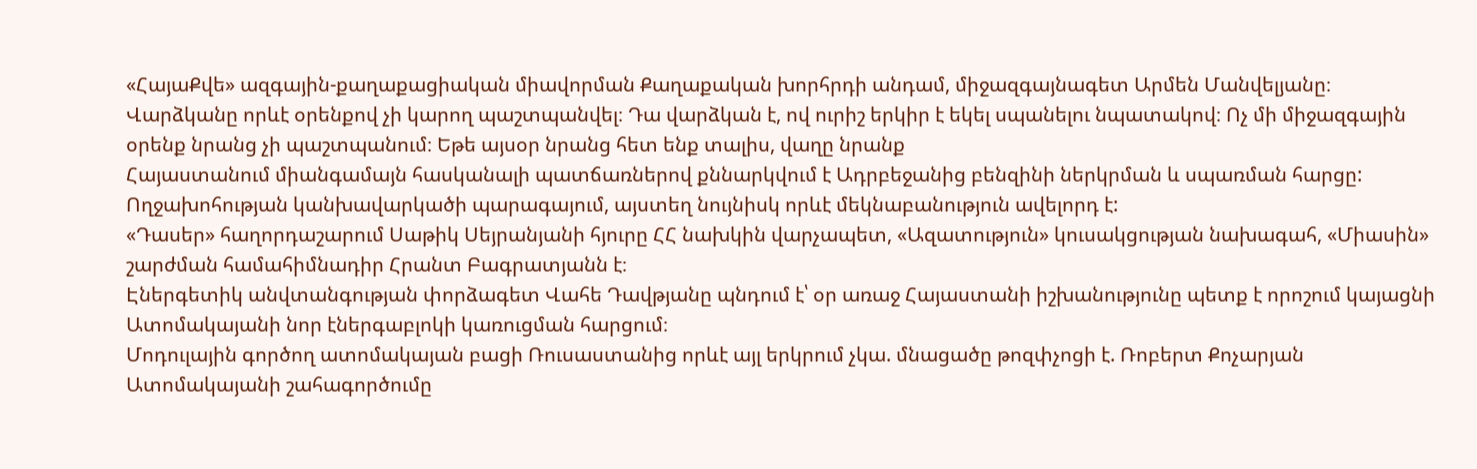«ՀայաՔվե» ազգային-քաղաքացիական միավորման Քաղաքական խորհրդի անդամ, միջազգայնագետ Արմեն Մանվելյանը։
Վարձկանը որևէ օրենքով չի կարող պաշտպանվել։ Դա վարձկան է, ով ուրիշ երկիր է եկել սպանելու նպատակով։ Ոչ մի միջազգային օրենք նրանց չի պաշտպանում։ Եթե այսօր նրանց հետ ենք տալիս, վաղը նրանք
Հայաստանում միանգամայն հասկանալի պատճառներով քննարկվում է Ադրբեջանից բենզինի ներկրման և սպառման հարցը: Ողջախոհության կանխավարկածի պարագայում, այստեղ նույնիսկ որևէ մեկնաբանություն ավելորդ է:
«Դասեր» հաղորդաշարում Սաթիկ Սեյրանյանի հյուրը ՀՀ նախկին վարչապետ, «Ազատություն» կուսակցության նախագահ, «Միասին» շարժման համահիմնադիր Հրանտ Բագրատյանն է։
Էներգետիկ անվտանգության փորձագետ Վահե Դավթյանը պնդում է՝ օր առաջ Հայաստանի իշխանությունը պետք է որոշում կայացնի Ատոմակայանի նոր էներգաբլոկի կառուցման հարցում։
Մոդուլային գործող ատոմակայան բացի Ռուսաստանից որևէ այլ երկրում չկա. մնացածը թոզփչոցի է. Ռոբերտ Քոչարյան
Ատոմակայանի շահագործումը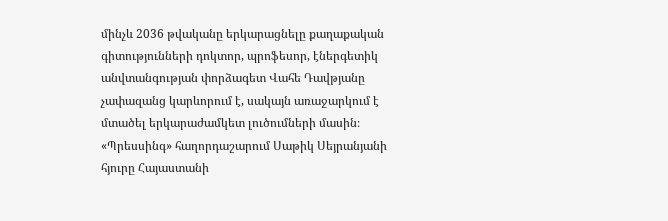մինչև 2036 թվականը երկարացնելը քաղաքական գիտությունների դոկտոր, պրոֆեսոր, էներգետիկ անվտանգության փորձագետ Վահե Դավթյանը չափազանց կարևորում է, սակայն առաջարկում է մտածել երկարաժամկետ լուծումների մասին։
«Պրեսսինգ» հաղորդաշարում Սաթիկ Սեյրանյանի հյուրը Հայաստանի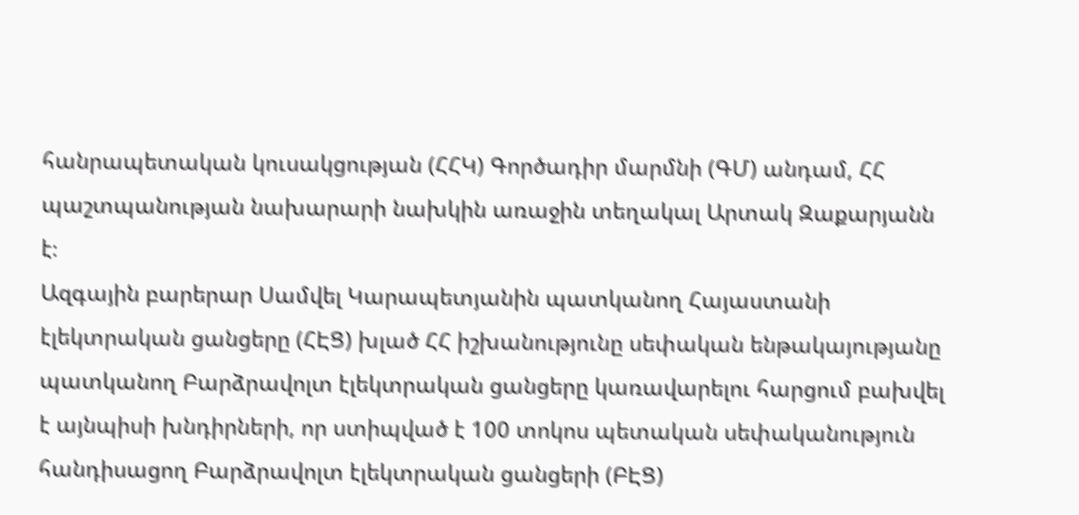հանրապետական կուսակցության (ՀՀԿ) Գործադիր մարմնի (ԳՄ) անդամ, ՀՀ պաշտպանության նախարարի նախկին առաջին տեղակալ Արտակ Զաքարյանն է։
Ազգային բարերար Սամվել Կարապետյանին պատկանող Հայաստանի էլեկտրական ցանցերը (ՀԷՑ) խլած ՀՀ իշխանությունը սեփական ենթակայությանը պատկանող Բարձրավոլտ էլեկտրական ցանցերը կառավարելու հարցում բախվել է այնպիսի խնդիրների, որ ստիպված է 100 տոկոս պետական սեփականություն հանդիսացող Բարձրավոլտ էլեկտրական ցանցերի (ԲԷՑ)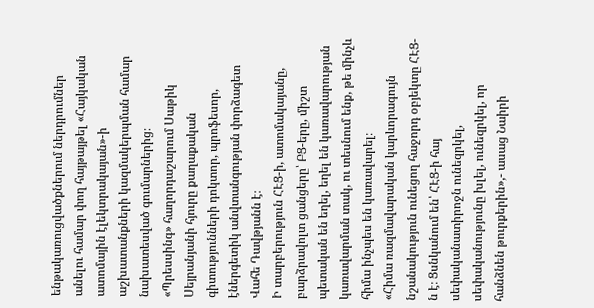ենթակառուցվածքներում ներդրումներ անելու համար փող հայթայթել «Հայկական ատոմային էլեկտրակայան»-ի աշխատանքների կազմակերպման համար նախատեսված գումարներից։
«Պրեսսինգ» հաղորդաշարում Սաթիկ Սեյրանյանի հյուրը քաղաքական գիտությունների դոկտոր, պրոֆեսոր, էներգետիկ անվտանգության փորձագետ Վահե Դավթյանն է։
Ի տարբերություն ՀԷՑ-ի, ատոմակայանը, բարձրավոլտ ցանցերը՝ ԲՑ-երը, միշտ պետական են եղել, եղել են կառավարության կառավարման տակ, ու տեսնում ենք, թե մինչև հիմա ինչպես են կառավարել։
«Հիմա ռազմավարական կարևորագույն նշանակություն ունեցող հաջորդ օբյեկտը ՀԷՑ-ն է։ Ցսնկանում են՝ ՀԷՑ-ի հայ սեփականատիրոջն ունեզրկել, սեփականությունը խլել, ունեզրկել, որ հանձնեն թուրքերին»,- ասաց Նաիրի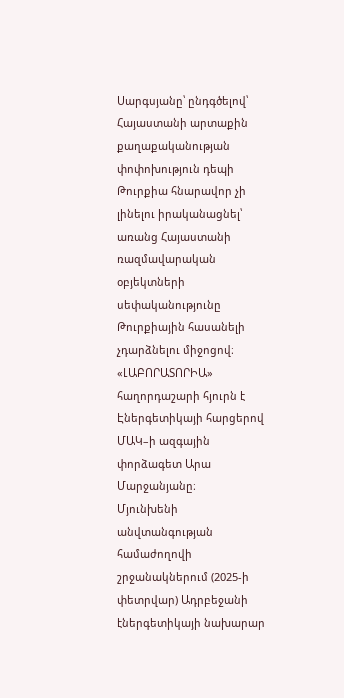Սարգսյանը՝ ընդգծելով՝ Հայաստանի արտաքին քաղաքականության փոփոխություն դեպի Թուրքիա հնարավոր չի լինելու իրականացնել՝ առանց Հայաստանի ռազմավարական օբյեկտների սեփականությունը Թուրքիային հասանելի չդարձնելու միջոցով։
«ԼԱԲՈՐԱՏՈՐԻԱ» հաղորդաշարի հյուրն է Էներգետիկայի հարցերով ՄԱԿ–ի ազգային փորձագետ Արա Մարջանյանը։
Մյունխենի անվտանգության համաժողովի շրջանակներում (2025-ի փետրվար) Ադրբեջանի էներգետիկայի նախարար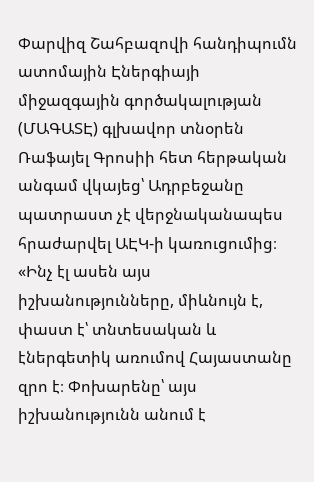Փարվիզ Շահբազովի հանդիպումն ատոմային Էներգիայի միջազգային գործակալության (ՄԱԳԱՏԷ) գլխավոր տնօրեն Ռաֆայել Գրոսիի հետ հերթական անգամ վկայեց՝ Ադրբեջանը պատրաստ չէ վերջնականապես հրաժարվել ԱԷԿ-ի կառուցումից։
«Ինչ էլ ասեն այս իշխանությունները, միևնույն է, փաստ է՝ տնտեսական և էներգետիկ առումով Հայաստանը զրո է։ Փոխարենը՝ այս իշխանությունն անում է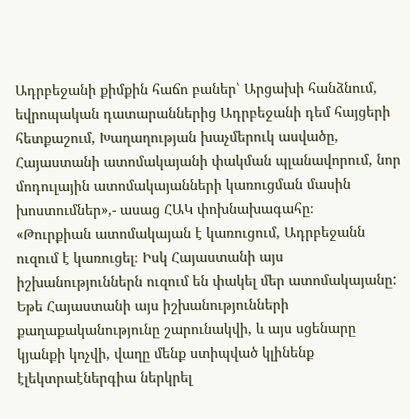Ադրբեջանի քիմքին հաճո բաներ՝ Արցախի հանձնում, եվրոպական դատարաններից Ադրբեջանի դեմ հայցերի հետքաշում, Խաղաղության խաչմերուկ ասվածը, Հայաստանի ատոմակայանի փակման պլանավորում, նոր մոդուլային ատոմակայանների կառուցման մասին խոստումներ»,- ասաց ՀԱԿ փոխնախագահը։
«Թուրքիան ատոմակայան է կառուցում, Ադրբեջանն ուզում է կառուցել։ Իսկ Հայաստանի այս իշխանություններն ուզում են փակել մեր ատոմակայանը: Եթե Հայաստանի այս իշխանությունների քաղաքականությունը շարունակվի, և այս սցենարը կյանքի կոչվի, վաղը մենք ստիպված կլինենք էլեկտրաէներգիա ներկրել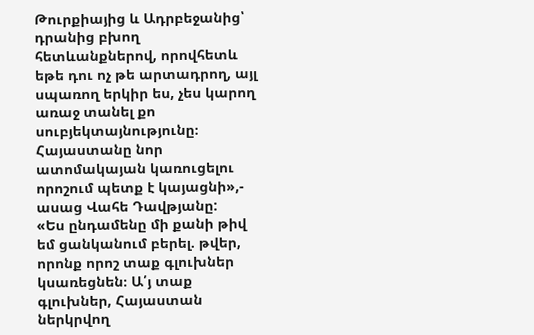Թուրքիայից և Ադրբեջանից՝ դրանից բխող հետևանքներով, որովհետև եթե դու ոչ թե արտադրող, այլ սպառող երկիր ես, չես կարող առաջ տանել քո սուբյեկտայնությունը։ Հայաստանը նոր ատոմակայան կառուցելու որոշում պետք է կայացնի»,- ասաց Վահե Դավթյանը:
«Ես ընդամենը մի քանի թիվ եմ ցանկանում բերել. թվեր, որոնք որոշ տաք գլուխներ կսառեցնեն։ Ա՛յ տաք գլուխներ, Հայաստան ներկրվող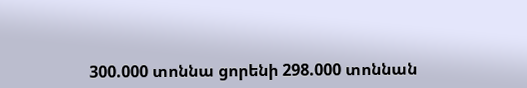300.000 տոննա ցորենի 298.000 տոննան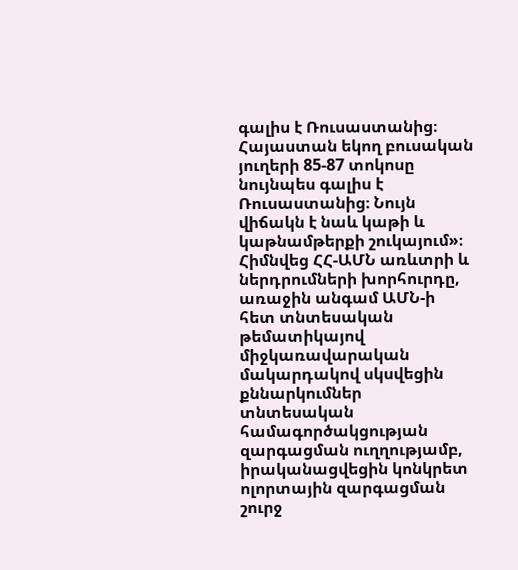գալիս է Ռուսաստանից։ Հայաստան եկող բուսական յուղերի 85-87 տոկոսը նույնպես գալիս է Ռուսաստանից։ Նույն վիճակն է նաև կաթի և կաթնամթերքի շուկայում»։
Հիմնվեց ՀՀ-ԱՄՆ առևտրի և ներդրումների խորհուրդը, առաջին անգամ ԱՄՆ-ի հետ տնտեսական թեմատիկայով միջկառավարական մակարդակով սկսվեցին քննարկումներ տնտեսական համագործակցության զարգացման ուղղությամբ, իրականացվեցին կոնկրետ ոլորտային զարգացման շուրջ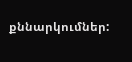քննարկումներ: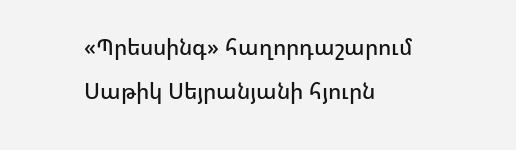«Պրեսսինգ» հաղորդաշարում Սաթիկ Սեյրանյանի հյուրն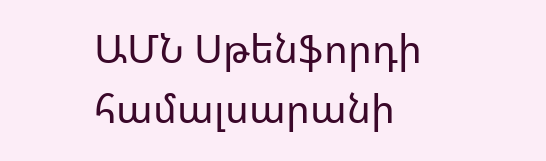ԱՄՆ Սթենֆորդի համալսարանի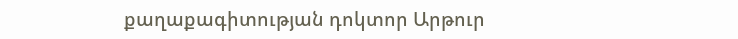քաղաքագիտության դոկտոր Արթուր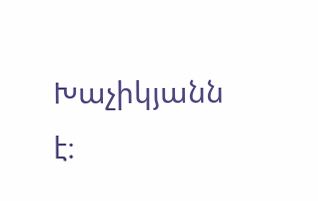Խաչիկյանն է։